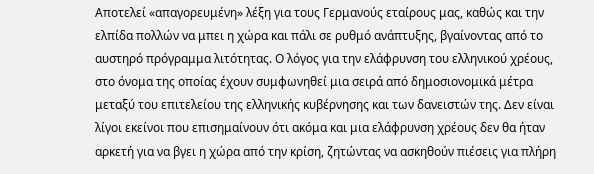Αποτελεί «απαγορευμένη» λέξη για τους Γερμανούς εταίρους μας, καθώς και την ελπίδα πολλών να μπει η χώρα και πάλι σε ρυθμό ανάπτυξης, βγαίνοντας από το αυστηρό πρόγραμμα λιτότητας. Ο λόγος για την ελάφρυνση του ελληνικού χρέους, στο όνομα της οποίας έχουν συμφωνηθεί μια σειρά από δημοσιονομικά μέτρα μεταξύ του επιτελείου της ελληνικής κυβέρνησης και των δανειστών της. Δεν είναι λίγοι εκείνοι που επισημαίνουν ότι ακόμα και μια ελάφρυνση χρέους δεν θα ήταν αρκετή για να βγει η χώρα από την κρίση, ζητώντας να ασκηθούν πιέσεις για πλήρη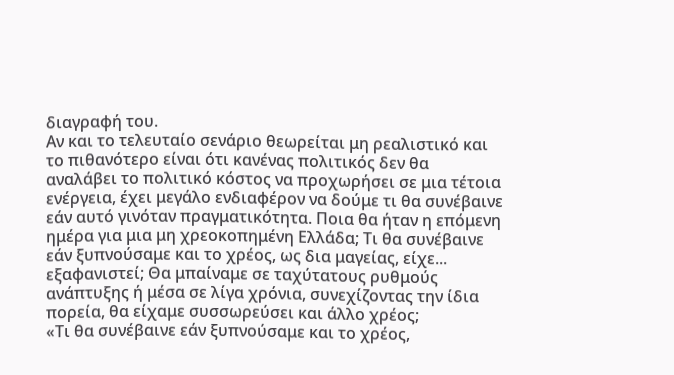διαγραφή του.
Αν και το τελευταίο σενάριο θεωρείται μη ρεαλιστικό και το πιθανότερο είναι ότι κανένας πολιτικός δεν θα αναλάβει το πολιτικό κόστος να προχωρήσει σε μια τέτοια ενέργεια, έχει μεγάλο ενδιαφέρον να δούμε τι θα συνέβαινε εάν αυτό γινόταν πραγματικότητα. Ποια θα ήταν η επόμενη ημέρα για μια μη χρεοκοπημένη Ελλάδα; Τι θα συνέβαινε εάν ξυπνούσαμε και το χρέος, ως δια μαγείας, είχε... εξαφανιστεί; Θα μπαίναμε σε ταχύτατους ρυθμούς ανάπτυξης ή μέσα σε λίγα χρόνια, συνεχίζοντας την ίδια πορεία, θα είχαμε συσσωρεύσει και άλλο χρέος;
«Τι θα συνέβαινε εάν ξυπνούσαμε και το χρέος,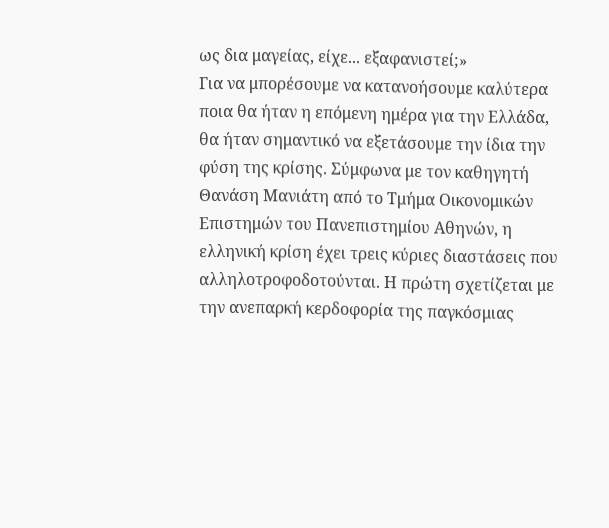ως δια μαγείας, είχε... εξαφανιστεί;»
Για να μπορέσουμε να κατανοήσουμε καλύτερα ποια θα ήταν η επόμενη ημέρα για την Ελλάδα, θα ήταν σημαντικό να εξετάσουμε την ίδια την φύση της κρίσης. Σύμφωνα με τον καθηγητή Θανάση Μανιάτη από το Τμήμα Οικονομικών Επιστημών του Πανεπιστημίου Αθηνών, η ελληνική κρίση έχει τρεις κύριες διαστάσεις που αλληλοτροφοδοτούνται. Η πρώτη σχετίζεται με την ανεπαρκή κερδοφορία της παγκόσμιας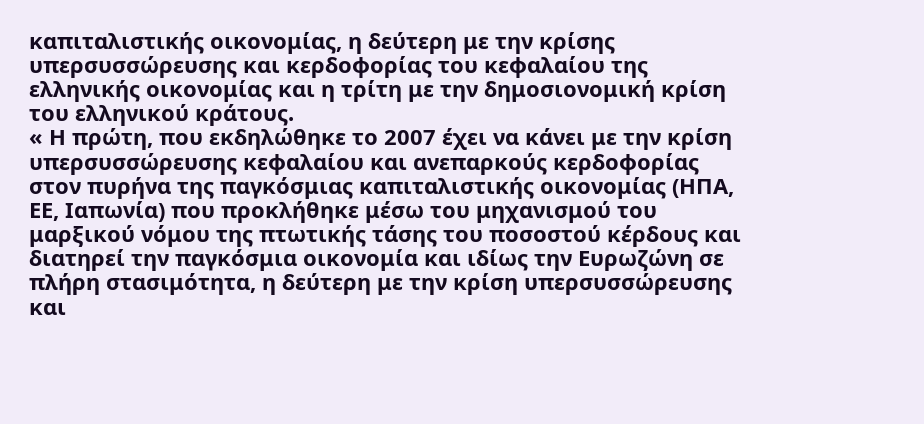καπιταλιστικής οικονομίας, η δεύτερη με την κρίσης υπερσυσσώρευσης και κερδοφορίας του κεφαλαίου της ελληνικής οικονομίας και η τρίτη με την δημοσιονομική κρίση του ελληνικού κράτους.
« Η πρώτη, που εκδηλώθηκε το 2007 έχει να κάνει με την κρίση υπερσυσσώρευσης κεφαλαίου και ανεπαρκούς κερδοφορίας στον πυρήνα της παγκόσμιας καπιταλιστικής οικονομίας (ΗΠΑ, ΕΕ, Ιαπωνία) που προκλήθηκε μέσω του μηχανισμού του μαρξικού νόμου της πτωτικής τάσης του ποσοστού κέρδους και διατηρεί την παγκόσμια οικονομία και ιδίως την Ευρωζώνη σε πλήρη στασιμότητα, η δεύτερη με την κρίση υπερσυσσώρευσης και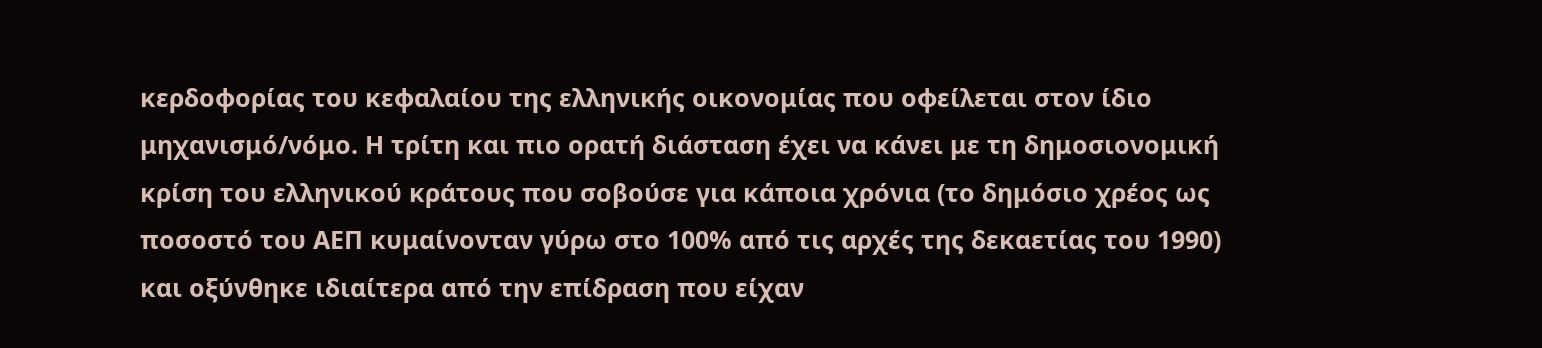κερδοφορίας του κεφαλαίου της ελληνικής οικονομίας που οφείλεται στον ίδιο μηχανισμό/νόμο. Η τρίτη και πιο ορατή διάσταση έχει να κάνει με τη δημοσιονομική κρίση του ελληνικού κράτους που σοβούσε για κάποια χρόνια (το δημόσιο χρέος ως ποσοστό του ΑΕΠ κυμαίνονταν γύρω στο 100% από τις αρχές της δεκαετίας του 1990) και οξύνθηκε ιδιαίτερα από την επίδραση που είχαν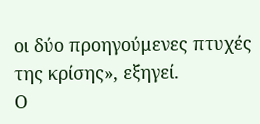οι δύο προηγούμενες πτυχές της κρίσης», εξηγεί.
Ο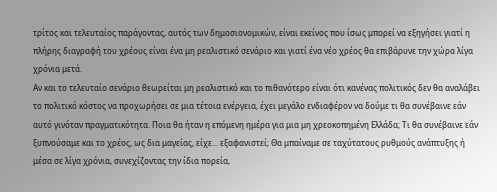τρίτος και τελευταίος παράγοντας, αυτός των δημοσιονομικών, είναι εκείνος που ίσως μπορεί να εξηγήσει γιατί η πλήρης διαγραφή του χρέους είναι ένα μη ρεαλιστικό σενάριο και γιατί ένα νέο χρέος θα επιβάρυνε την χώρα λίγα χρόνια μετά.
Αν και το τελευταίο σενάριο θεωρείται μη ρεαλιστικό και το πιθανότερο είναι ότι κανένας πολιτικός δεν θα αναλάβει το πολιτικό κόστος να προχωρήσει σε μια τέτοια ενέργεια, έχει μεγάλο ενδιαφέρον να δούμε τι θα συνέβαινε εάν αυτό γινόταν πραγματικότητα. Ποια θα ήταν η επόμενη ημέρα για μια μη χρεοκοπημένη Ελλάδα; Τι θα συνέβαινε εάν ξυπνούσαμε και το χρέος, ως δια μαγείας, είχε... εξαφανιστεί; Θα μπαίναμε σε ταχύτατους ρυθμούς ανάπτυξης ή μέσα σε λίγα χρόνια, συνεχίζοντας την ίδια πορεία,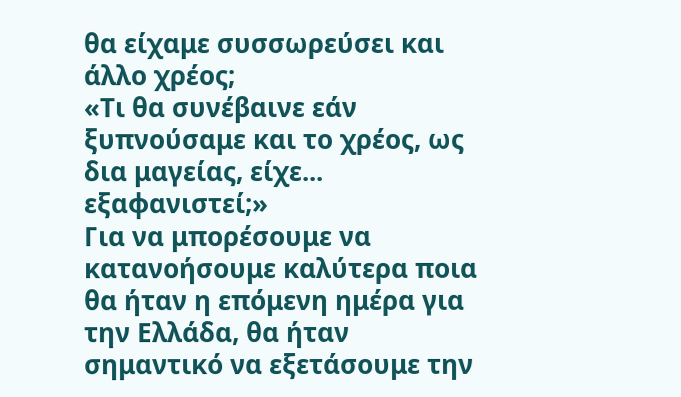θα είχαμε συσσωρεύσει και άλλο χρέος;
«Τι θα συνέβαινε εάν ξυπνούσαμε και το χρέος, ως δια μαγείας, είχε... εξαφανιστεί;»
Για να μπορέσουμε να κατανοήσουμε καλύτερα ποια θα ήταν η επόμενη ημέρα για την Ελλάδα, θα ήταν σημαντικό να εξετάσουμε την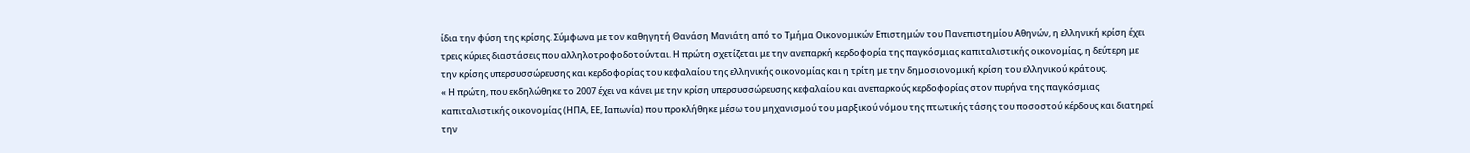ίδια την φύση της κρίσης. Σύμφωνα με τον καθηγητή Θανάση Μανιάτη από το Τμήμα Οικονομικών Επιστημών του Πανεπιστημίου Αθηνών, η ελληνική κρίση έχει τρεις κύριες διαστάσεις που αλληλοτροφοδοτούνται. Η πρώτη σχετίζεται με την ανεπαρκή κερδοφορία της παγκόσμιας καπιταλιστικής οικονομίας, η δεύτερη με την κρίσης υπερσυσσώρευσης και κερδοφορίας του κεφαλαίου της ελληνικής οικονομίας και η τρίτη με την δημοσιονομική κρίση του ελληνικού κράτους.
« Η πρώτη, που εκδηλώθηκε το 2007 έχει να κάνει με την κρίση υπερσυσσώρευσης κεφαλαίου και ανεπαρκούς κερδοφορίας στον πυρήνα της παγκόσμιας καπιταλιστικής οικονομίας (ΗΠΑ, ΕΕ, Ιαπωνία) που προκλήθηκε μέσω του μηχανισμού του μαρξικού νόμου της πτωτικής τάσης του ποσοστού κέρδους και διατηρεί την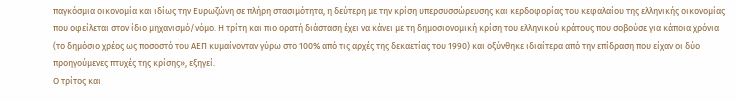παγκόσμια οικονομία και ιδίως την Ευρωζώνη σε πλήρη στασιμότητα, η δεύτερη με την κρίση υπερσυσσώρευσης και κερδοφορίας του κεφαλαίου της ελληνικής οικονομίας που οφείλεται στον ίδιο μηχανισμό/νόμο. Η τρίτη και πιο ορατή διάσταση έχει να κάνει με τη δημοσιονομική κρίση του ελληνικού κράτους που σοβούσε για κάποια χρόνια (το δημόσιο χρέος ως ποσοστό του ΑΕΠ κυμαίνονταν γύρω στο 100% από τις αρχές της δεκαετίας του 1990) και οξύνθηκε ιδιαίτερα από την επίδραση που είχαν οι δύο προηγούμενες πτυχές της κρίσης», εξηγεί.
Ο τρίτος και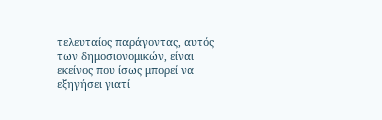τελευταίος παράγοντας, αυτός των δημοσιονομικών, είναι εκείνος που ίσως μπορεί να εξηγήσει γιατί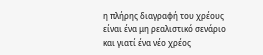η πλήρης διαγραφή του χρέους είναι ένα μη ρεαλιστικό σενάριο και γιατί ένα νέο χρέος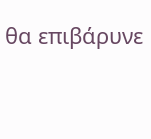θα επιβάρυνε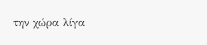την χώρα λίγα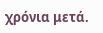χρόνια μετά.